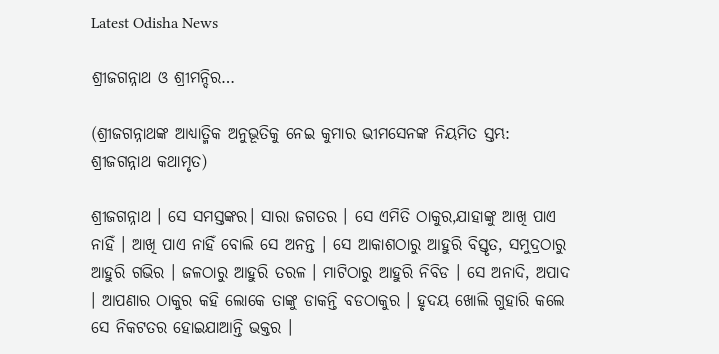Latest Odisha News

ଶ୍ରୀଜଗନ୍ନାଥ ଓ ଶ୍ରୀମନ୍ଦିର…

(ଶ୍ରୀଜଗନ୍ନାଥଙ୍କ ଆଧ୍ୟାତ୍ମିକ ଅନୁଭୂତିକୁ ନେଇ କୁମାର ଭୀମସେନଙ୍କ ନିୟମିତ ସ୍ତମ୍ଭ: ଶ୍ରୀଜଗନ୍ନାଥ କଥାମୃତ)

ଶ୍ରୀଜଗନ୍ନାଥ । ସେ ସମସ୍ତଙ୍କର। ସାରା ଜଗତର । ସେ ଏମିତି ଠାକୁର,ଯାହାଙ୍କୁ ଆଖି ପାଏ ନାହିଁ । ଆଖି ପାଏ ନାହିଁ ବୋଲି ସେ ଅନନ୍ତ । ସେ ଆକାଶଠାରୁ ଆହୁରି ବିସ୍ତୃତ, ସମୁଦ୍ରଠାରୁ ଆହୁରି ଗଭିର । ଜଳଠାରୁ ଆହୁରି ତରଳ । ମାଟିଠାରୁ ଆହୁରି ନିବିଡ । ସେ ଅନାଦି, ଅପାଦ । ଆପଣାର ଠାକୁର କହି ଲୋକେ ତାଙ୍କୁ ଡାକନ୍ତି ବଡଠାକୁର । ହୃଦୟ ଖୋଲି ଗୁହାରି କଲେ ସେ ନିକଟତର ହୋଇଯାଆନ୍ତି ଭକ୍ତର ।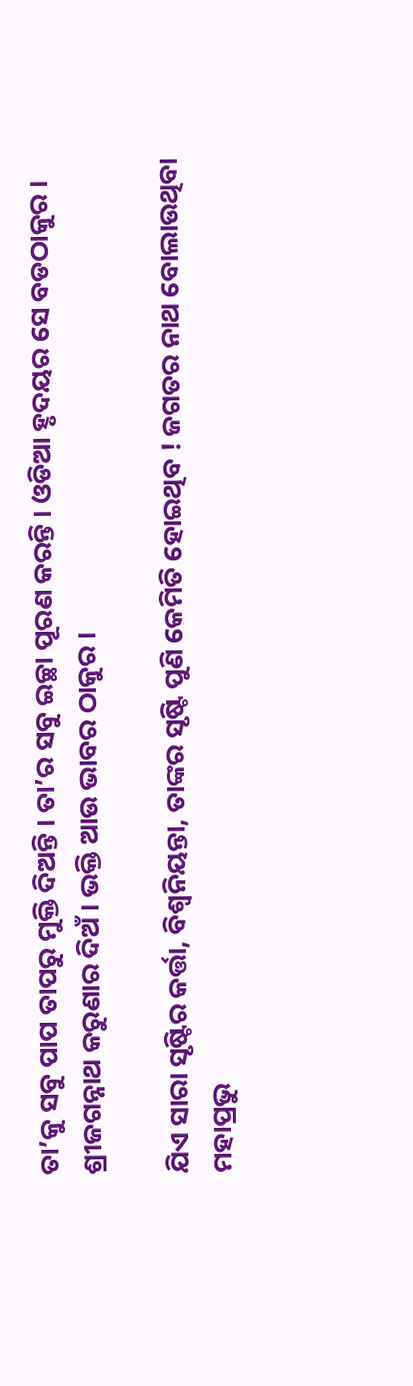ତା’କୁ ସବୁ ପାପ ତାପରୁ ମୁକ୍ତି ଦିଅନ୍ତି । ତା’ର ସବୁ ଇଚ୍ଛା ପୂରଣ କରନ୍ତି । ଓଡିଆ ହୃଦୟର ସେ ବଡଠାକୁର । ଶ୍ରୀଜଗନ୍ନାଥ କରୁଣାର ଦିଅଁ । ଭକ୍ତି ଆଉ ଭାବର ଠାକୁର ।

ଯିଏ ସାରା ସୃଷ୍ଟିର କର୍ତ୍ତା, ବିଶ୍ବନିୟନ୍ତା, ତାଙ୍କର ସୃଷ୍ଟି ପୁଣି କେମିତି ହୋଇଥିବ ! ଜଗତର ନାଥ ବୋଲାଉଥିବା ମହାପ୍ରଭୁ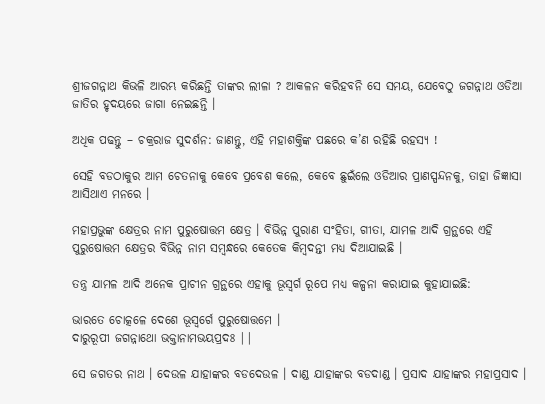ଶ୍ରୀଜଗନ୍ନାଥ କିଭଳି ଆରମ୍ଭ କରିଛନ୍ତି ତାଙ୍କର ଲୀଳା ? ଆକଳନ କରିହବନି ସେ ସମୟ, ଯେବେଠୁ ଜଗନ୍ନାଥ ଓଡିଆ ଜାତିର ହୃଦୟରେ ଜାଗା ନେଇଛନ୍ତି ।

ଅଧିକ ପଢନ୍ତୁ – ଚକ୍ରରାଜ ସୁଦର୍ଶନ: ଜାଣନ୍ତୁ, ଏହି ମହାଶକ୍ତିଙ୍କ ପଛରେ କ’ଣ ରହିଛି ରହସ୍ୟ !

ସେହି ବଡଠାକୁର ଆମ ଚେତନାକୁ କେବେ ପ୍ରବେଶ କଲେ, କେବେ ଛୁଇଁଲେ ଓଡିଆର ପ୍ରାଣସ୍ପନ୍ଦନକୁ, ତାହା ଜିଜ୍ଞାସା ଆସିଥାଏ ମନରେ ।

ମହାପ୍ରଭୁଙ୍କ କ୍ଷେତ୍ରର ନାମ ପୁରୁଷୋତ୍ତମ କ୍ଷେତ୍ର । ବିଭିନ୍ନ ପୁରାଣ ସଂହିତା, ଗୀତା, ଯାମଳ ଆଦି ଗ୍ରନ୍ଥରେ ଏହି ପୁରୁଷୋତ୍ତମ କ୍ଷେତ୍ରର ବିଭିନ୍ନ ନାମ ସମ୍ବନ୍ଧରେ କେତେକ କିମ୍ବଦନ୍ତୀ ମଧ୍ୟ ଦିଆଯାଇଛି ।

ତନ୍ତ୍ର ଯାମଳ ଆଦି ଅନେକ ପ୍ରାଚୀନ ଗ୍ରନ୍ଥରେ ଏହାକୁ ଭୂସ୍ୱର୍ଗ ରୂପେ ମଧ୍ୟ କଳ୍ପନା କରାଯାଇ କୁହାଯାଇଛି:

ଭାରତେ ଚୋତ୍କଳେ ଦେଶେ ଭୂସ୍ୱର୍ଗେ ପୁରୁଷୋତ୍ତମେ ।
ଦାରୁରୂପୀ ଜଗନ୍ନାଥୋ ଭକ୍ତାନାମଭୟପ୍ରଦଃ ||

ସେ ଜଗତର ନାଥ । ଦେଉଳ ଯାହାଙ୍କର ବଡଦେଉଳ । ଦାଣ୍ଡ ଯାହାଙ୍କର ବଡଦାଣ୍ଡ । ପ୍ରସାଦ ଯାହାଙ୍କର ମହାପ୍ରସାଦ ।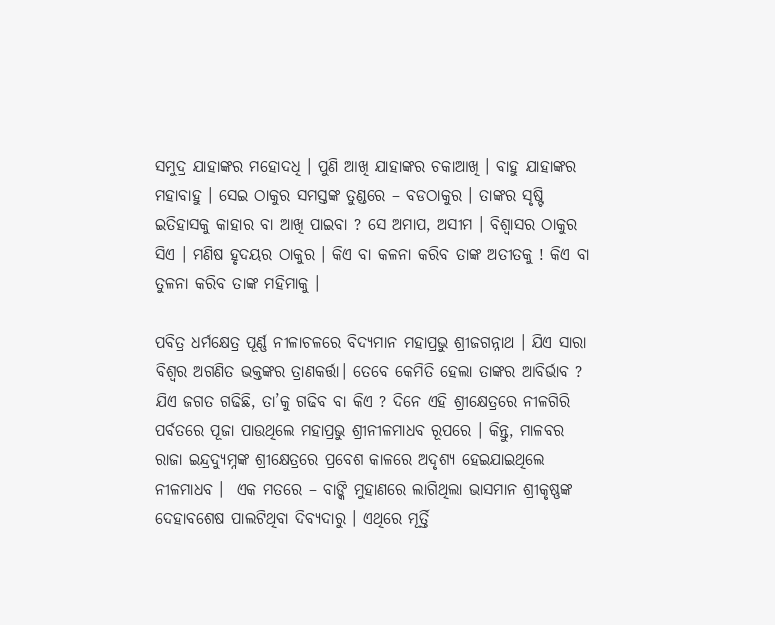ସମୁଦ୍ର ଯାହାଙ୍କର ମହୋଦଧି । ପୁଣି ଆଖି ଯାହାଙ୍କର ଚକାଆଖି । ବାହୁ ଯାହାଙ୍କର ମହାବାହୁ । ସେଇ ଠାକୁର ସମସ୍ତଙ୍କ ତୁଣ୍ଡରେ – ବଡଠାକୁର । ତାଙ୍କର ସୃଷ୍ଟି ଇତିହାସକୁ କାହାର ବା ଆଖି ପାଇବା ? ସେ ଅମାପ, ଅସୀମ । ବିଶ୍ବାସର ଠାକୁର ସିଏ । ମଣିଷ ହୃଦୟର ଠାକୁର । କିଏ ବା କଳନା କରିବ ତାଙ୍କ ଅତୀତକୁ ! କିଏ ବା ତୁଳନା କରିବ ତାଙ୍କ ମହିମାକୁ ।

ପବିତ୍ର ଧର୍ମକ୍ଷେତ୍ର ପୂର୍ଣ୍ଣ ନୀଳାଚଳରେ ବିଦ୍ୟମାନ ମହାପ୍ରଭୁ ଶ୍ରୀଜଗନ୍ନାଥ । ଯିଏ ସାରା ବିଶ୍ୱର ଅଗଣିତ ଭକ୍ତଙ୍କର ତ୍ରାଣକର୍ତ୍ତା। ତେବେ କେମିତି ହେଲା ତାଙ୍କର ଆବିର୍ଭାବ ? ଯିଏ ଜଗତ ଗଢିଛି, ତା’କୁ ଗଢିବ ବା କିଏ ? ଦିନେ ଏହି ଶ୍ରୀକ୍ଷେତ୍ରରେ ନୀଳଗିରି ପର୍ବତରେ ପୂଜା ପାଉଥିଲେ ମହାପ୍ରଭୁ ଶ୍ରୀନୀଳମାଧବ ରୂପରେ । କିନ୍ତୁ, ମାଳବର ରାଜା ଇନ୍ଦ୍ରଦ୍ଯୁମ୍ନଙ୍କ ଶ୍ରୀକ୍ଷେତ୍ରରେ ପ୍ରବେଶ କାଳରେ ଅଦୃଶ୍ୟ ହେଇଯାଇଥିଲେ ନୀଳମାଧବ ।  ଏକ ମତରେ – ବାଙ୍କି ମୁହାଣରେ ଲାଗିଥିଲା ଭାସମାନ ଶ୍ରୀକୃଷ୍ଣଙ୍କ ଦେହାବଶେଷ ପାଲଟିଥିବା ଦିବ୍ୟଦାରୁ । ଏଥିରେ ମୂର୍ତ୍ତି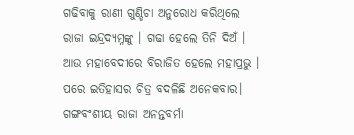ଗଢିବାକୁ ରାଣୀ ଗୁଣ୍ଡିଚା ଅନୁରୋଧ କରିଥିଲେ ରାଜା ଇନ୍ଦ୍ରଦ୍ଯମ୍ନଙ୍କୁ । ଗଢା ହେଲେ ତିନି ଦିଅଁ । ଆଉ ମହାବେଦୀରେ ବିରାଜିତ ହେଲେ ମହାପ୍ରଭୁ । ପରେ ଇତିହାସର ଚିତ୍ର ବଦଳିଛି ଅନେକବାର। ଗଙ୍ଗବଂଶୀୟ ରାଜା ଅନନ୍ତବର୍ମା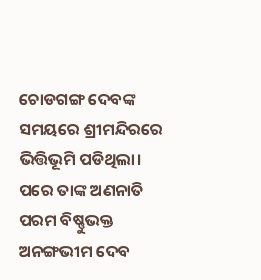ଚୋଡଗଙ୍ଗ ଦେବଙ୍କ ସମୟରେ ଶ୍ରୀମନ୍ଦିରରେ ଭିତ୍ତିଭୂମି ପଡିଥିଲା। ପରେ ତାଙ୍କ ଅଣନାତି ପରମ ବିଷ୍ଣୁଭକ୍ତ ଅନଙ୍ଗଭୀମ ଦେବ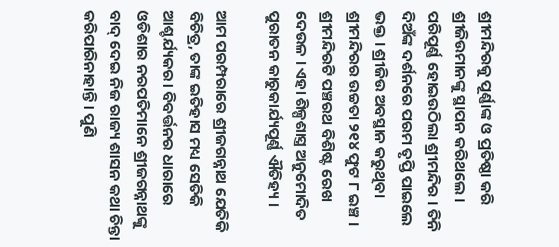ଶ୍ରୀମନ୍ଦିରକୁ ପୂର୍ଣ୍ଣାଙ୍କ ଓ ପ୍ରତିଷ୍ଠା କରି ଶ୍ରୀଜିଉମାନଙ୍କୁ ସ୍ଥାପନ କରିଥଲେ । ପରିପୂର୍ଣ୍ଣ ହୋଇଉଠିଲା ଶ୍ରୀମନ୍ଦିର । ତିନି ଦିଅଁଙ୍କ ଦର୍ଶନରେ ପରମ ତୃପ୍ତି ପାଇଲେ ଭକ୍ତ । ଶ୍ରୀଜିଉ ଅବସ୍ଥାନ କରୁଥିବା ଶ୍ରୀମନ୍ଦିରର ଉଚ୍ଚତା ୨୧୪ ଫୁଟ ୮ ଇଞ୍ଚ । ଶ୍ରୀମନ୍ଦିରଟି ପଞ୍ଚରଥ ବିଶିଷ୍ଟ ରେଖ ଦେଉଳ । ଏହା ଶିଳ୍ପଶାସ୍ତ୍ର ଅନୁମୋଦିତ ପୁରାତନ କାରୁକାର୍ଯ୍ୟପୂର୍ଣ୍ଣ ଐତିହ୍ୟ ।

ଆମ ପରମ୍ପରାରେ ଶ୍ରୀଜଗନ୍ନାଥ ଯେତିକି ବିଚିତ୍ର, ତାଙ୍କ ଇତିହାସ ମଧ୍ୟ ସେତିକି ଆଶ୍ଚର୍ଯ୍ୟକର। ବିବର୍ତ୍ତନର ଧାରାରେ ଓଡିଶାର ନରପତିମାନେ ଶ୍ରୀଜଗନ୍ନାଥଙ୍କୁ ବାଦ୍ ଦେଇ ନିଜ ରାଜ୍ୟ ଶାସନ କଥା ଚିନ୍ତା କରିପାରିନାହାନ୍ତି । ପୁଣି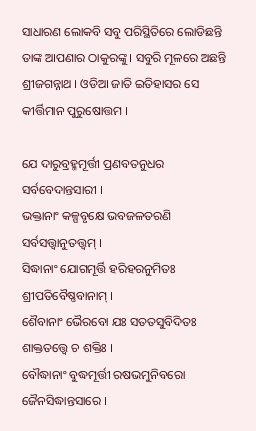ସାଧାରଣ ଲୋକବି ସବୁ ପରିସ୍ଥିତିରେ ଲୋଡିଛନ୍ତି ତାଙ୍କ ଆପଣାର ଠାକୁରଙ୍କୁ । ସବୁରି ମୂଳରେ ଅଛନ୍ତି ଶ୍ରୀଜଗନ୍ନାଥ । ଓଡିଆ ଜାତି ଇତିହାସର ସେ କୀର୍ତ୍ତିମାନ ପୁରୁଷୋତ୍ତମ ।

ଯେ ଦାରୁବ୍ରହ୍ମମୂର୍ତ୍ତୀ ପ୍ରଣବତନୁଧର ସର୍ବବେଦାନ୍ତସାରୀ ।
ଭକ୍ତାନାଂ କଳ୍ପବୃକ୍ଷେ ଭବଜଳତରଣି ସର୍ବସତ୍ତ୍ବାନୁତତ୍ତ୍ବମ୍ ।
ସିଦ୍ଧାନାଂ ଯୋଗମୂର୍ତ୍ତି ହରିହରନୁମିତଃ ଶ୍ରୀପତିବୈଷ୍ଣବାନାମ୍ ।
ଶୈବାନାଂ ଭୈରବୋ ଯଃ ସତତସୁବିଦିତଃ ଶାକ୍ତତତ୍ତ୍ବେ ଚ ଶକ୍ତିଃ ।
ବୌଦ୍ଧାନାଂ ବୁଦ୍ଧମୂର୍ତ୍ତୀ ରଷଭମୁନିବରୋ ଜୈନସିଦ୍ଧାନ୍ତସାରେ ।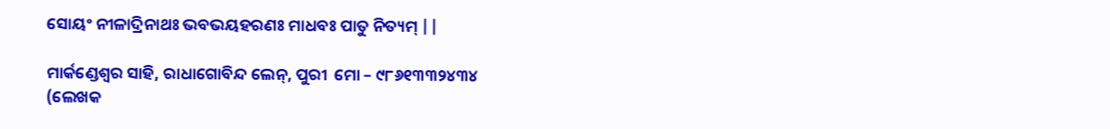ସୋୟଂ ନୀଳାଦ୍ରିନାଥଃ ଭବଭୟହରଣଃ ମାଧବଃ ପାତୁ ନିତ୍ୟମ୍ ||

ମାର୍କଣ୍ଡେଶ୍ୱର ସାହି, ରାଧାଗୋବିନ୍ଦ ଲେନ୍‌, ପୁରୀ  ମୋ – ୯୮୬୧୩୩୨୪୩୪
(ଲେଖକ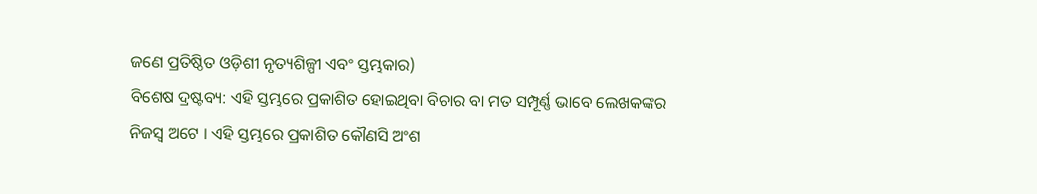ଜଣେ ପ୍ରତିଷ୍ଠିତ ଓଡ଼ିଶୀ ନୃତ୍ୟଶିଳ୍ପୀ ଏବଂ ସ୍ତମ୍ଭକାର)
ବିଶେଷ ଦ୍ରଷ୍ଟବ୍ୟ: ଏହି ସ୍ତମ୍ଭରେ ପ୍ରକାଶିତ ହୋଇଥିବା ବିଚାର ବା ମତ ସମ୍ପୂର୍ଣ୍ଣ ଭାବେ ଲେଖକଙ୍କର ନିଜସ୍ୱ ଅଟେ । ଏହି ସ୍ତମ୍ଭରେ ପ୍ରକାଶିତ କୌଣସି ଅଂଶ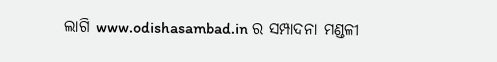ଲାଗି www.odishasambad.in ର ସମ୍ପାଦନା ମଣ୍ଡଳୀ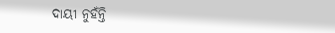ଦାୟୀ ନୁହଁନ୍ତି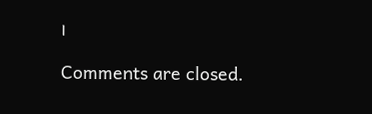।

Comments are closed.